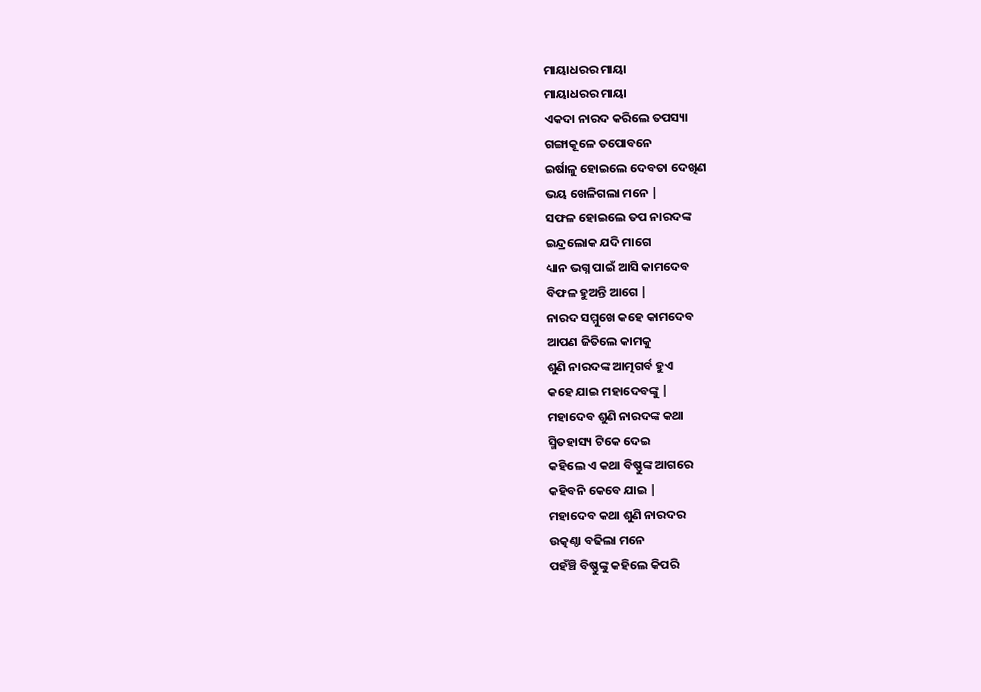ମାୟାଧରର ମାୟା
ମାୟାଧରର ମାୟା
ଏକଦା ନାରଦ କରିଲେ ତପସ୍ୟା
ଗଙ୍ଗାକୂଳେ ତପୋବନେ
ଇର୍ଷାଳୁ ହୋଇଲେ ଦେବତା ଦେଖିଣ
ଭୟ ଖେଳିଗଲା ମନେ |
ସଫଳ ହୋଇଲେ ତପ ନାରଦଙ୍କ
ଇନ୍ଦ୍ରଲୋକ ଯଦି ମାଗେ
ଧ୍ୟାନ ଭଗ୍ନ ପାଇଁ ଆସି କାମଦେବ
ବିଫଳ ହୁଅନ୍ତି ଆଗେ |
ନାରଦ ସମ୍ମୁଖେ କହେ କାମଦେବ
ଆପଣ ଜିତିଲେ କାମକୁ
ଶୁଣି ନାରଦଙ୍କ ଆତ୍ମଗର୍ବ ହୁଏ
କହେ ଯାଇ ମହାଦେବଙ୍କୁ |
ମହାଦେବ ଶୁଣି ନାରଦଙ୍କ କଥା
ସ୍ମିତହାସ୍ୟ ଟିକେ ଦେଇ
କହିଲେ ଏ କଥା ବିଷ୍ଣୁଙ୍କ ଆଗରେ
କହିବନି କେବେ ଯାଇ |
ମହାଦେବ କଥା ଶୁଣି ନାରଦର
ଉତ୍କଣ୍ଠା ବଢିଲା ମନେ
ପହଁଞ୍ଚି ବିଷ୍ଣୁଙ୍କୁ କହିଲେ କିପରି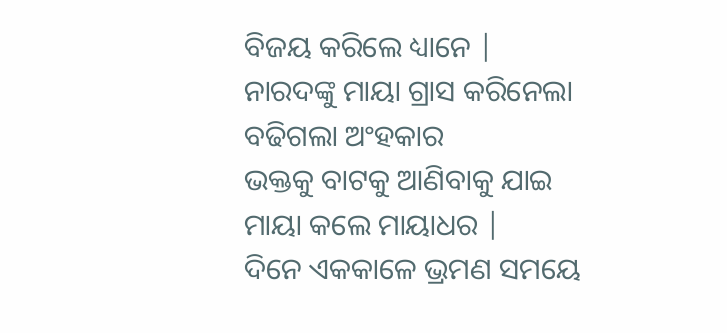ବିଜୟ କରିଲେ ଧ୍ୟାନେ |
ନାରଦଙ୍କୁ ମାୟା ଗ୍ରାସ କରିନେଲା
ବଢିଗଲା ଅଂହକାର
ଭକ୍ତକୁ ବାଟକୁ ଆଣିବାକୁ ଯାଇ
ମାୟା କଲେ ମାୟାଧର |
ଦିନେ ଏକକାଳେ ଭ୍ରମଣ ସମୟେ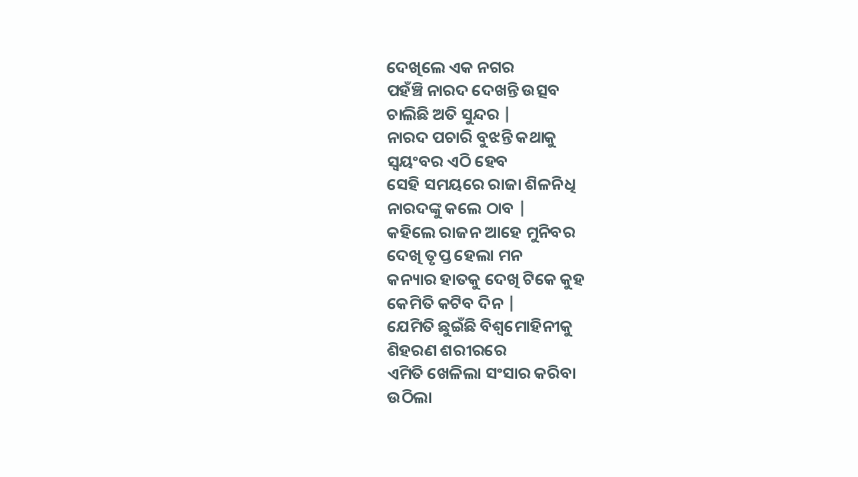ଦେଖିଲେ ଏକ ନଗର
ପହଁଞ୍ଚି ନାରଦ ଦେଖନ୍ତି ଉତ୍ସବ
ଚାଲିଛି ଅତି ସୁନ୍ଦର |
ନାରଦ ପଚାରି ବୁଝନ୍ତି କଥାକୁ
ସ୍ୱୟଂବର ଏଠି ହେବ
ସେହି ସମୟରେ ରାଜା ଶିଳନିଧି
ନାରଦଙ୍କୁ କଲେ ଠାବ |
କହିଲେ ରାଜନ ଆହେ ମୁନିବର
ଦେଖି ତୃପ୍ତ ହେଲା ମନ
କନ୍ୟାର ହାତକୁ ଦେଖି ଟିକେ କୁହ
କେମିତି କଟିବ ଦିନ |
ଯେମିତି ଛୁଇଁଛି ବିଶ୍ଵମୋହିନୀକୁ
ଶିହରଣ ଶରୀରରେ
ଏମିତି ଖେଳିଲା ସଂସାର କରିବା
ଉଠିଲା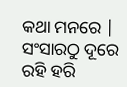କଥା ମନରେ |
ସଂସାରଠୁ ଦୂରେ ରହି ହରି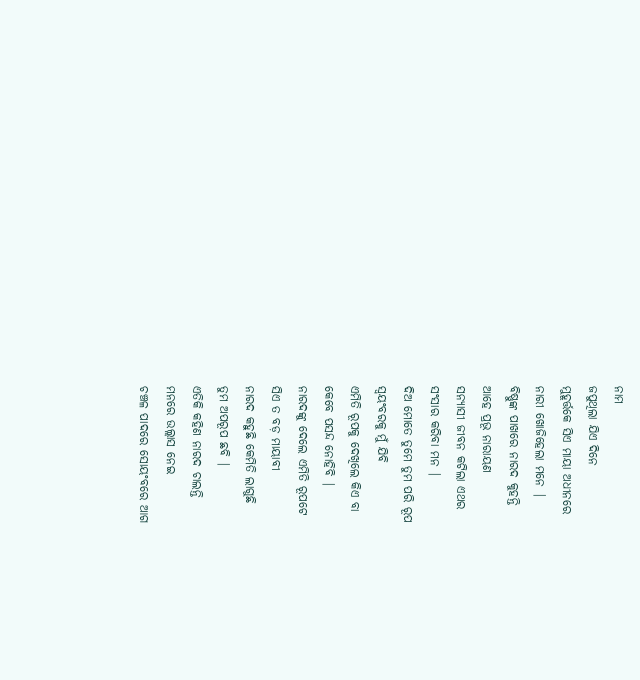ନାମ
ଜପୁଥିଲା ଯିଏ ଦିନେ
ମୁହୂର୍ତ୍ତକେ ସିଏ ମାୟା ଅଧୀନରେ
ନାରୀ ଖୋଜିହେଲା ମନେ |
ବିଷ୍ଣୁଙ୍କ ପାଖରେ ନାରଦ କୁହନ୍ତି
ଆହେ ପ୍ରଭୂ ନାରାୟଣ
ସନ୍ୟାସୀ ଜୀବନ କଟିଲା ଏଥର
ସଂସାର କରିବା ମନ |
ଦିଅ ମୋତେ ତୁମେ ତୁମ ପରି ରୂପ
ସ୍ୱୟଂବରକୁ ମୁଁ ଯିବି
ଏମିତି ରୂପକୁ ଦେଖିଲେ କିଏ ବା
କେବେ ପସନ୍ଦ ନୋହିବି |
ନାରଦଙ୍କୁ ଦେଲେ ଏମିତି ରୂପଟେ
ସିଏ ତ ବଡ଼ ମାୟାବୀ
ନାରଦ କହୁଛି କେମିତି ଲାଗୁଛି
ତୁମ ଅପରୂପ ଛବି |
ଏତିକି କହିଣ ନାରଦ ଚାଲନ୍ତି
ମନରେ ଉଲ୍ଲାସ ନେଇ
ଚଞ୍ଚଳ ପାଦରେ ସୋୟଂବରେ ଆଗ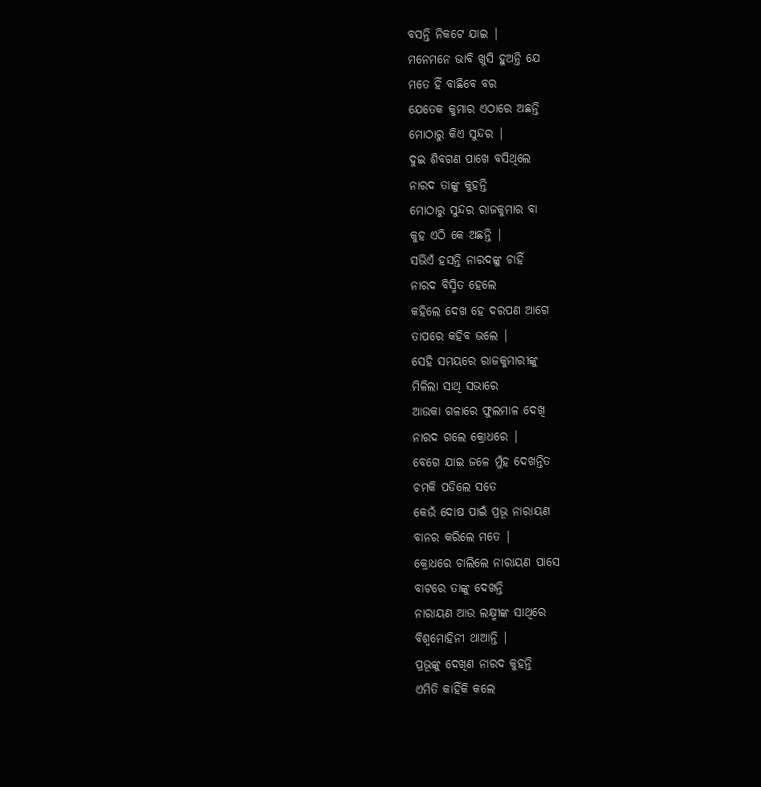ବସନ୍ତି ନିକଟେ ଯାଇ |
ମନେମନେ ଭାବି ଖୁସି ହୁଅନ୍ତି ଯେ
ମତେ ହିଁ ବାଛିବେ ବର
ଯେତେକ କୁମାର ଏଠାରେ ଅଛନ୍ତି
ମୋଠାରୁ କିଏ ସୁନ୍ଦର |
ଦୁଇ ଶିବଗଣ ପାଖେ ବସିଥିଲେ
ନାରଦ ତାଙ୍କୁ କୁହନ୍ତି
ମୋଠାରୁ ସୁନ୍ଦର ରାଜକୁମାର ବା
କୁହ ଏଠି କେ ଅଛନ୍ତି |
ସଭିଏଁ ହସନ୍ତି ନାରଦଙ୍କୁ ଚାହିଁ
ନାରଦ ବିସ୍ମିତ ହେଲେ
କହିଲେ ଦେଖ ହେ ଦରପଣ ଆଗେ
ତାପରେ କହିବ ଭଲେ |
ସେହି ସମୟରେ ରାଜକୁମାରୀଙ୍କୁ
ମିଳିଲା ସାଥି ସଭାରେ
ଆଉକା ଗଳାରେ ଫୁଲମାଳ ଦେଖି
ନାରଦ ଗଲେ କ୍ରୋଧରେ |
ବେଗେ ଯାଇ ଜଳେ ମୁଁହ ଦେଖନ୍ତିତ
ଚମକି ପଡିଲେ ସତେ
କେଉଁ ଦୋଷ ପାଇଁ ପ୍ରଭୂ ନାରାୟଣ
ବାନର କରିଲେ ମତେ |
କ୍ରୋଧରେ ଚାଲିଲେ ନାରାୟଣ ପାସେ
ବାଟରେ ତାଙ୍କୁ ଦେଖନ୍ତି
ନାରାୟଣ ଆଉ ଲକ୍ଷ୍ମୀଙ୍କ ସାଥିରେ
ବିଶ୍ୱମୋହିନୀ ଥାଆନ୍ତି |
ପ୍ରଭୂଙ୍କୁ ଦେଖିଣ ନାରଦ କୁହନ୍ତି
ଏମିତି କାହିଁକି କଲେ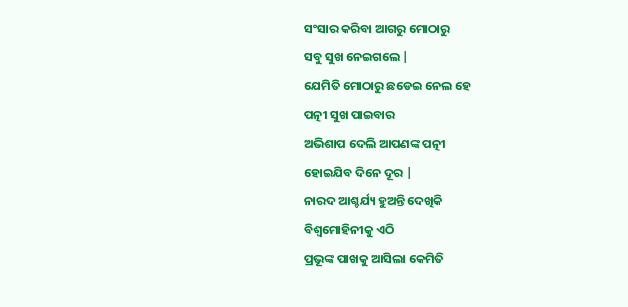ସଂସାର କରିବା ଆଗରୁ ମୋଠାରୁ
ସବୁ ସୁଖ ନେଇଗଲେ |
ଯେମିତି ମୋଠାରୁ ଛଡେଇ ନେଲ ହେ
ପତ୍ନୀ ସୁଖ ପାଇବାର
ଅଭିଶାପ ଦେଲି ଆପଣଙ୍କ ପତ୍ନୀ
ହୋଇଯିବ ଦିନେ ଦୂର |
ନାରଦ ଆଶ୍ଚର୍ଯ୍ୟ ହୁଅନ୍ତି ଦେଖିକି
ବିଶ୍ଵମୋହିନୀକୁ ଏଠି
ପ୍ରଭୂଙ୍କ ପାଖକୁ ଆସିଲା କେମିତି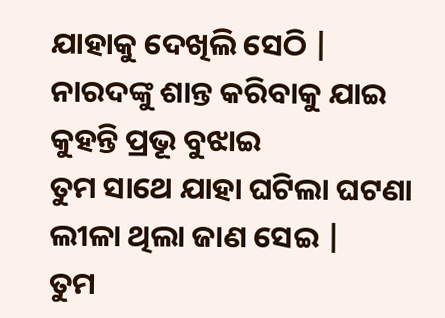ଯାହାକୁ ଦେଖିଲି ସେଠି |
ନାରଦଙ୍କୁ ଶାନ୍ତ କରିବାକୁ ଯାଇ
କୁହନ୍ତି ପ୍ରଭୂ ବୁଝାଇ
ତୁମ ସାଥେ ଯାହା ଘଟିଲା ଘଟଣା
ଲୀଳା ଥିଲା ଜାଣ ସେଇ |
ତୁମ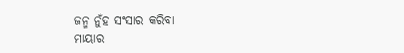ଜନ୍ମ ନୁଁହ ସଂସାର କରିବା
ମାୟାର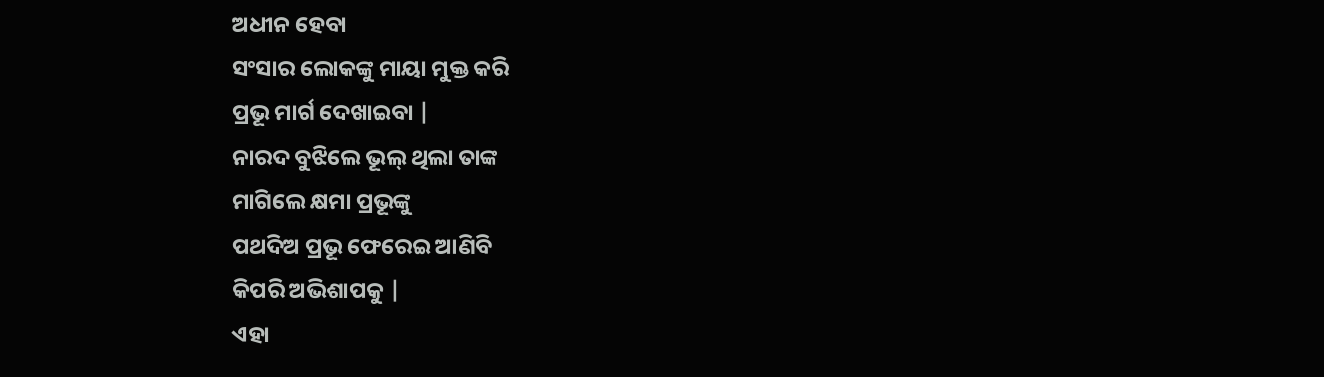ଅଧୀନ ହେବା
ସଂସାର ଲୋକଙ୍କୁ ମାୟା ମୁକ୍ତ କରି
ପ୍ରଭୂ ମାର୍ଗ ଦେଖାଇବା |
ନାରଦ ବୁଝିଲେ ଭୂଲ୍ ଥିଲା ତାଙ୍କ
ମାଗିଲେ କ୍ଷମା ପ୍ରଭୂଙ୍କୁ
ପଥଦିଅ ପ୍ରଭୂ ଫେରେଇ ଆଣିବି
କିପରି ଅଭିଶାପକୁ |
ଏହା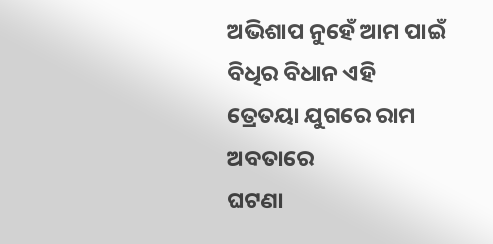ଅଭିଶାପ ନୁହେଁ ଆମ ପାଇଁ
ବିଧିର ବିଧାନ ଏହି
ତ୍ରେତୟା ଯୁଗରେ ରାମ ଅବତାରେ
ଘଟଣା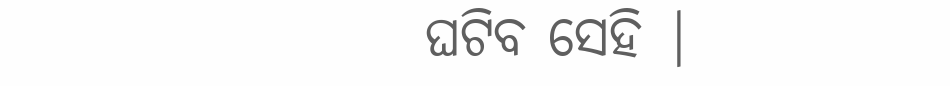ଘଟିବ ସେହି |